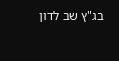בג"ץ שב לדון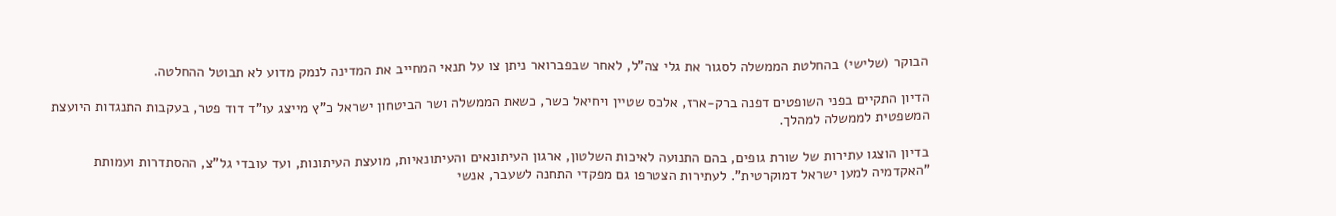הבוקר (שלישי) בהחלטת הממשלה לסגור את גלי צה"ל, לאחר שבפברואר ניתן צו על תנאי המחייב את המדינה לנמק מדוע לא תבוטל ההחלטה.

הדיון התקיים בפני השופטים דפנה ברק-ארז, אלכס שטיין ויחיאל כשר, כשאת הממשלה ושר הביטחון ישראל כ"ץ מייצג עו"ד דוד פטר, בעקבות התנגדות היועצת המשפטית לממשלה למהלך.

בדיון הוצגו עתירות של שורת גופים, בהם התנועה לאיכות השלטון, ארגון העיתונאים והעיתונאיות, מועצת העיתונות, ועד עובדי גל"צ, ההסתדרות ועמותת "האקדמיה למען ישראל דמוקרטית". לעתירות הצטרפו גם מפקדי התחנה לשעבר, אנשי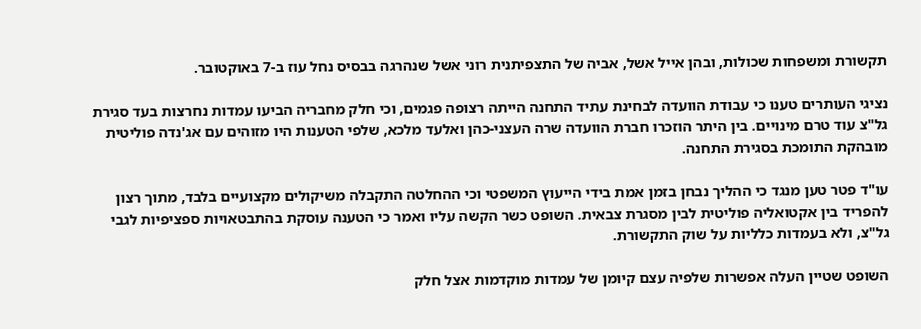תקשורת ומשפחות שכולות, ובהן אייל אשל, אביה של התצפיתנית רוני אשל שנהרגה בבסיס נחל עוז ב-7 באוקטובר.

נציגי העותרים טענו כי עבודת הוועדה לבחינת עתיד התחנה הייתה רצופה פגמים, וכי חלק מחבריה הביעו עמדות נחרצות בעד סגירת גל"צ עוד טרם מינויים. בין היתר הוזכרו חברת הוועדה שרה העצני-כהן ואלעד מלכא, שלפי הטענות היו מזוהים עם אג'נדה פוליטית מובהקת התומכת בסגירת התחנה.

עו"ד פטר טען מנגד כי ההליך נבחן בזמן אמת בידי הייעוץ המשפטי וכי ההחלטה התקבלה משיקולים מקצועיים בלבד, מתוך רצון להפריד בין אקטואליה פוליטית לבין מסגרת צבאית. השופט כשר הקשה עליו ואמר כי הטענה עוסקת בהתבטאויות ספציפיות לגבי גל"צ, ולא בעמדות כלליות על שוק התקשורת.

השופט שטיין העלה אפשרות שלפיה עצם קיומן של עמדות מוקדמות אצל חלק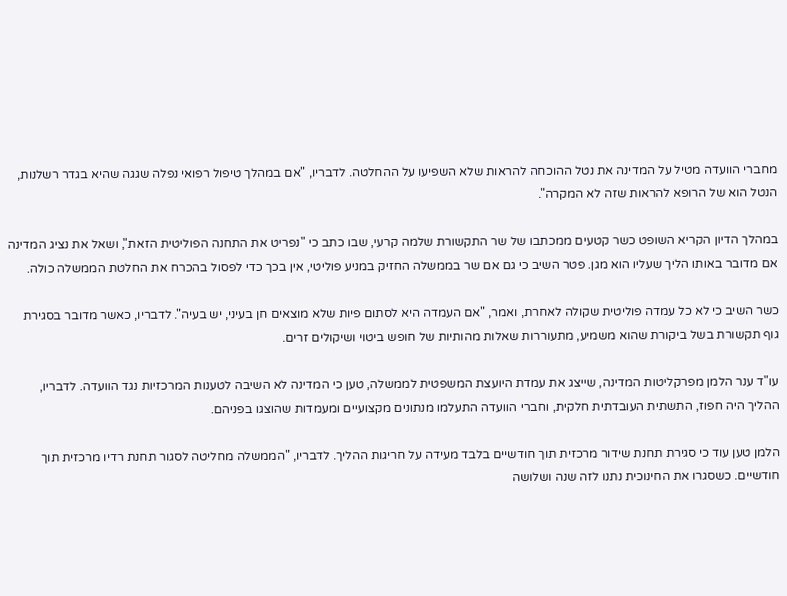מחברי הוועדה מטיל על המדינה את נטל ההוכחה להראות שלא השפיעו על ההחלטה. לדבריו, "אם במהלך טיפול רפואי נפלה שגגה שהיא בגדר רשלנות, הנטל הוא של הרופא להראות שזה לא המקרה".

במהלך הדיון הקריא השופט כשר קטעים ממכתבו של שר התקשורת שלמה קרעי, שבו כתב כי "נפריט את התחנה הפוליטית הזאת", ושאל את נציג המדינה אם מדובר באותו הליך שעליו הוא מגן. פטר השיב כי גם אם שר בממשלה החזיק במניע פוליטי, אין בכך כדי לפסול בהכרח את החלטת הממשלה כולה.

כשר השיב כי לא כל עמדה פוליטית שקולה לאחרת, ואמר, "אם העמדה היא לסתום פיות שלא מוצאים חן בעיני, יש בעיה". לדבריו, כאשר מדובר בסגירת גוף תקשורת בשל ביקורת שהוא משמיע, מתעוררות שאלות מהותיות של חופש ביטוי ושיקולים זרים.

עו"ד ענר הלמן מפרקליטות המדינה, שייצג את עמדת היועצת המשפטית לממשלה, טען כי המדינה לא השיבה לטענות המרכזיות נגד הוועדה. לדבריו, ההליך היה חפוז, התשתית העובדתית חלקית, וחברי הוועדה התעלמו מנתונים מקצועיים ומעמדות שהוצגו בפניהם.

הלמן טען עוד כי סגירת תחנת שידור מרכזית תוך חודשיים בלבד מעידה על חריגות ההליך. לדבריו, "הממשלה מחליטה לסגור תחנת רדיו מרכזית תוך חודשיים. כשסגרו את החינוכית נתנו לזה שנה ושלושה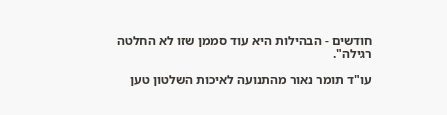חודשים - הבהילות היא עוד סממן שזו לא החלטה רגילה".

עו"ד תומר נאור מהתנועה לאיכות השלטון טען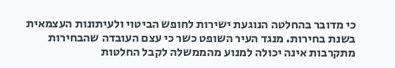כי מדובר בהחלטה הנוגעת ישירות לחופש הביטוי ולעיתונות העצמאית בשנת בחירות. מנגד העיר השופט כשר כי עצם העובדה שהבחירות מתקרבות אינה יכולה למנוע מהממשלה לקבל החלטות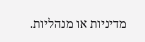מדיניות או מנהליות.